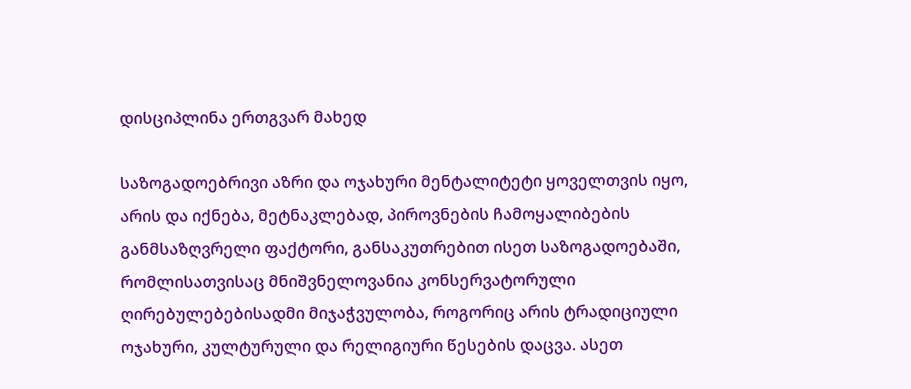დისციპლინა ერთგვარ მახედ

საზოგადოებრივი აზრი და ოჯახური მენტალიტეტი ყოველთვის იყო, არის და იქნება, მეტნაკლებად, პიროვნების ჩამოყალიბების განმსაზღვრელი ფაქტორი, განსაკუთრებით ისეთ საზოგადოებაში, რომლისათვისაც მნიშვნელოვანია კონსერვატორული ღირებულებებისადმი მიჯაჭვულობა, როგორიც არის ტრადიციული ოჯახური, კულტურული და რელიგიური წესების დაცვა. ასეთ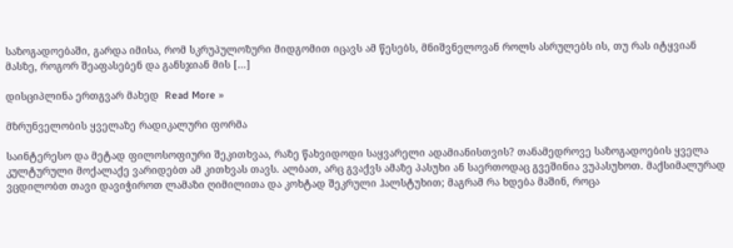საზოგადოებაში, გარდა იმისა, რომ სკრუპულოზური მიდგომით იცავს ამ წესებს, მნიშვნელოვან როლს ასრულებს ის, თუ რას იტყვიან მასზე, როგორ შეაფასებენ და განსჯიან მის […]

დისციპლინა ერთგვარ მახედ  Read More »

მზრუნველობის ყველაზე რადიკალური ფორმა

საინტერესო და მეტად ფილოსოფიური შეკითხვაა, რაზე წახვიდოდი საყვარელი ადამიანისთვის? თანამედროვე საზოგადოების ყველა კულტურული მოქალაქე ვარიდებთ ამ კითხვას თავს. ალბათ, არც გვაქვს ამაზე პასუხი ან საერთოდაც გვეშინია ვუპასუხოთ. მაქსიმალურად ვცდილობთ თავი დავიჭიროთ ლამაზი ღიმილითა და კოხტად შეკრული ჰალსტუხით; მაგრამ რა ხდება მაშინ, როცა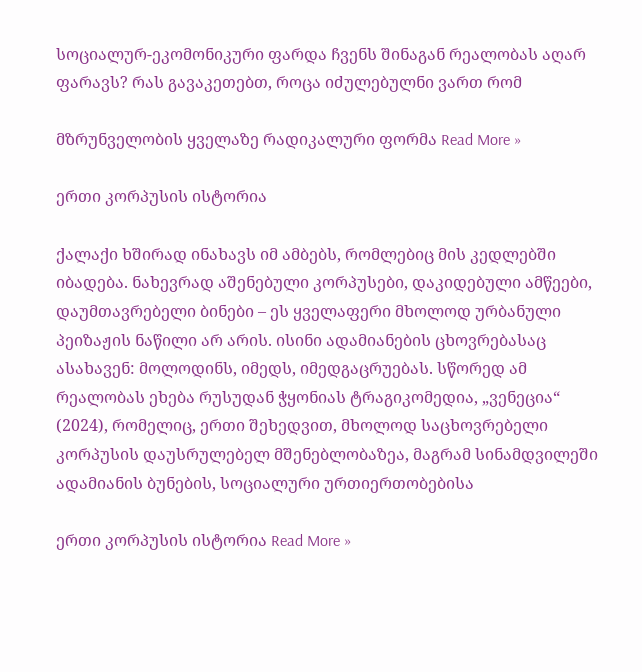სოციალურ-ეკომონიკური ფარდა ჩვენს შინაგან რეალობას აღარ ფარავს? რას გავაკეთებთ, როცა იძულებულნი ვართ რომ

მზრუნველობის ყველაზე რადიკალური ფორმა Read More »

ერთი კორპუსის ისტორია

ქალაქი ხშირად ინახავს იმ ამბებს, რომლებიც მის კედლებში იბადება. ნახევრად აშენებული კორპუსები, დაკიდებული ამწეები, დაუმთავრებელი ბინები – ეს ყველაფერი მხოლოდ ურბანული პეიზაჟის ნაწილი არ არის. ისინი ადამიანების ცხოვრებასაც ასახავენ: მოლოდინს, იმედს, იმედგაცრუებას. სწორედ ამ რეალობას ეხება რუსუდან ჭყონიას ტრაგიკომედია, „ვენეცია“ (2024), რომელიც, ერთი შეხედვით, მხოლოდ საცხოვრებელი კორპუსის დაუსრულებელ მშენებლობაზეა, მაგრამ სინამდვილეში ადამიანის ბუნების, სოციალური ურთიერთობებისა

ერთი კორპუსის ისტორია Read More »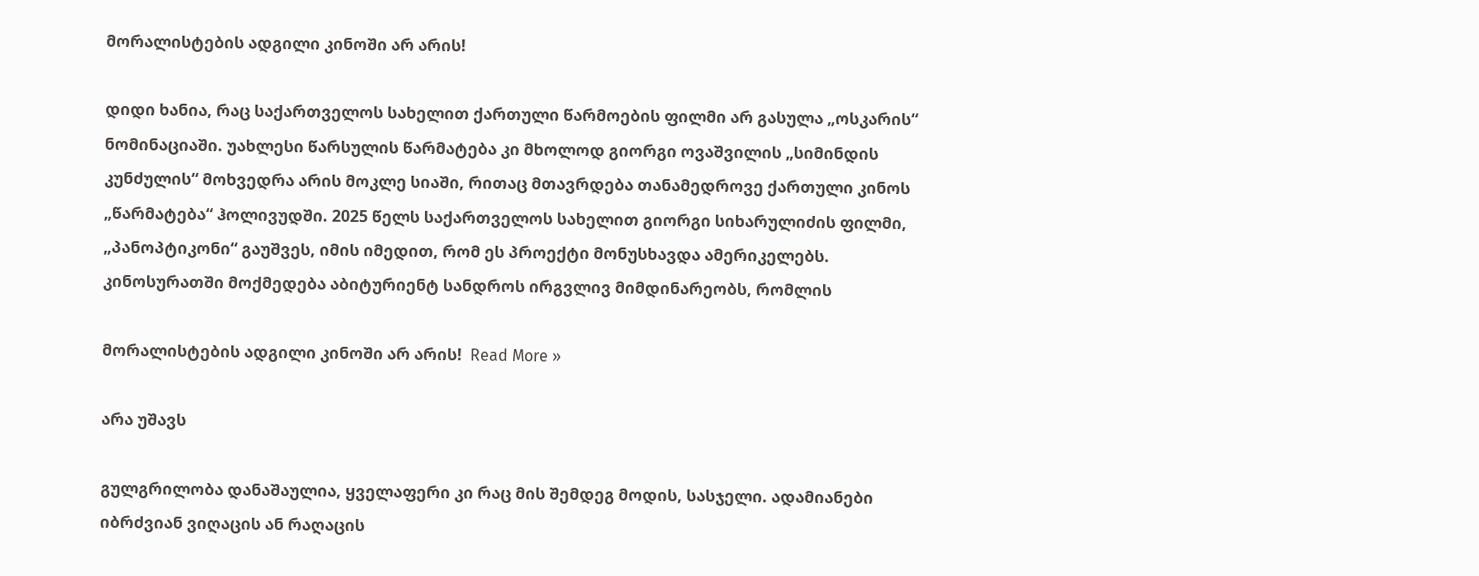მორალისტების ადგილი კინოში არ არის!

დიდი ხანია, რაც საქართველოს სახელით ქართული წარმოების ფილმი არ გასულა „ოსკარის“ ნომინაციაში. უახლესი წარსულის წარმატება კი მხოლოდ გიორგი ოვაშვილის „სიმინდის კუნძულის“ მოხვედრა არის მოკლე სიაში, რითაც მთავრდება თანამედროვე ქართული კინოს „წარმატება“ ჰოლივუდში. 2025 წელს საქართველოს სახელით გიორგი სიხარულიძის ფილმი, „პანოპტიკონი“ გაუშვეს, იმის იმედით, რომ ეს პროექტი მონუსხავდა ამერიკელებს.  კინოსურათში მოქმედება აბიტურიენტ სანდროს ირგვლივ მიმდინარეობს, რომლის

მორალისტების ადგილი კინოში არ არის!  Read More »

არა უშავს

გულგრილობა დანაშაულია, ყველაფერი კი რაც მის შემდეგ მოდის, სასჯელი. ადამიანები იბრძვიან ვიღაცის ან რაღაცის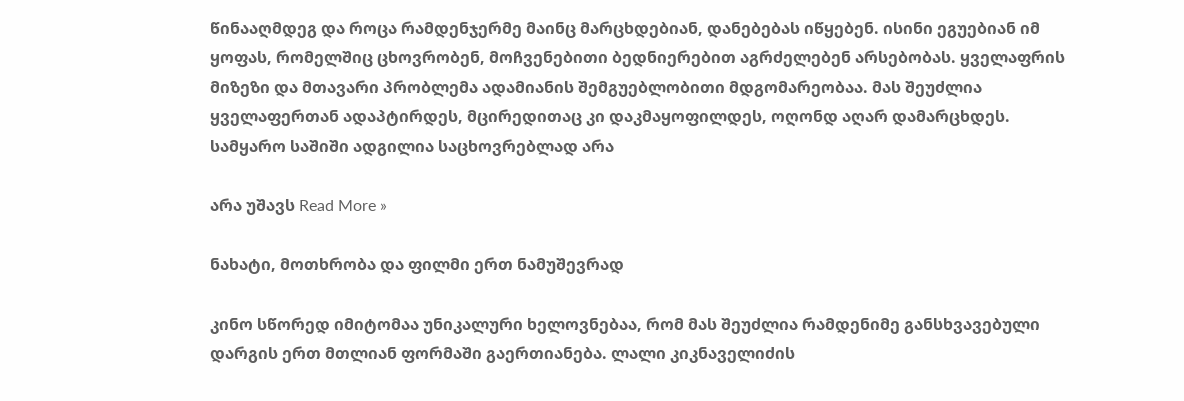წინააღმდეგ და როცა რამდენჯერმე მაინც მარცხდებიან, დანებებას იწყებენ. ისინი ეგუებიან იმ ყოფას, რომელშიც ცხოვრობენ, მოჩვენებითი ბედნიერებით აგრძელებენ არსებობას. ყველაფრის მიზეზი და მთავარი პრობლემა ადამიანის შემგუებლობითი მდგომარეობაა. მას შეუძლია ყველაფერთან ადაპტირდეს, მცირედითაც კი დაკმაყოფილდეს, ოღონდ აღარ დამარცხდეს. სამყარო საშიში ადგილია საცხოვრებლად არა

არა უშავს Read More »

ნახატი, მოთხრობა და ფილმი ერთ ნამუშევრად

კინო სწორედ იმიტომაა უნიკალური ხელოვნებაა, რომ მას შეუძლია რამდენიმე განსხვავებული დარგის ერთ მთლიან ფორმაში გაერთიანება. ლალი კიკნაველიძის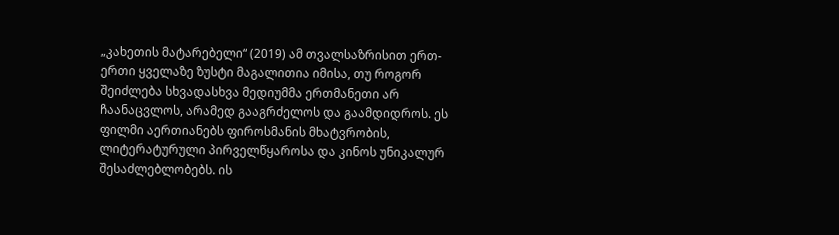„კახეთის მატარებელი“ (2019) ამ თვალსაზრისით ერთ-ერთი ყველაზე ზუსტი მაგალითია იმისა, თუ როგორ შეიძლება სხვადასხვა მედიუმმა ერთმანეთი არ ჩაანაცვლოს, არამედ გააგრძელოს და გაამდიდროს. ეს ფილმი აერთიანებს ფიროსმანის მხატვრობის, ლიტერატურული პირველწყაროსა და კინოს უნიკალურ შესაძლებლობებს. ის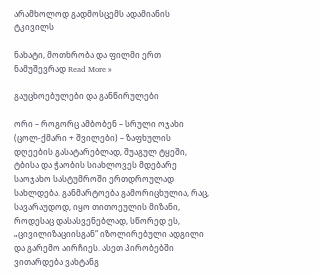არამხოლოდ გადმოსცემს ადამიანის ტკივილს

ნახატი, მოთხრობა და ფილმი ერთ ნამუშევრად Read More »

გაუცხოებულები და განწირულები

ორი – როგორც ამბობენ – სრული ოჯახი (ცოლ-ქმარი + შვილები) – ზაფხულის დღეების გასატარებლად, შუაგულ ტყეში, ტბისა და ჭაობის სიახლოვეს მდებარე საოჯახო სასტუმროში ერთდროულად სახლდება. განმარტოება გამორიცხულია, რაც, სავარაუდოდ, იყო თითოეულის მიზანი, როდესაც დასასვენებლად, სწორედ ეს, „ცივილიზაციისგან“ იზოლირებული ადგილი და გარემო აირჩიეს. ასეთ პირობებში ვითარდება ვახტანგ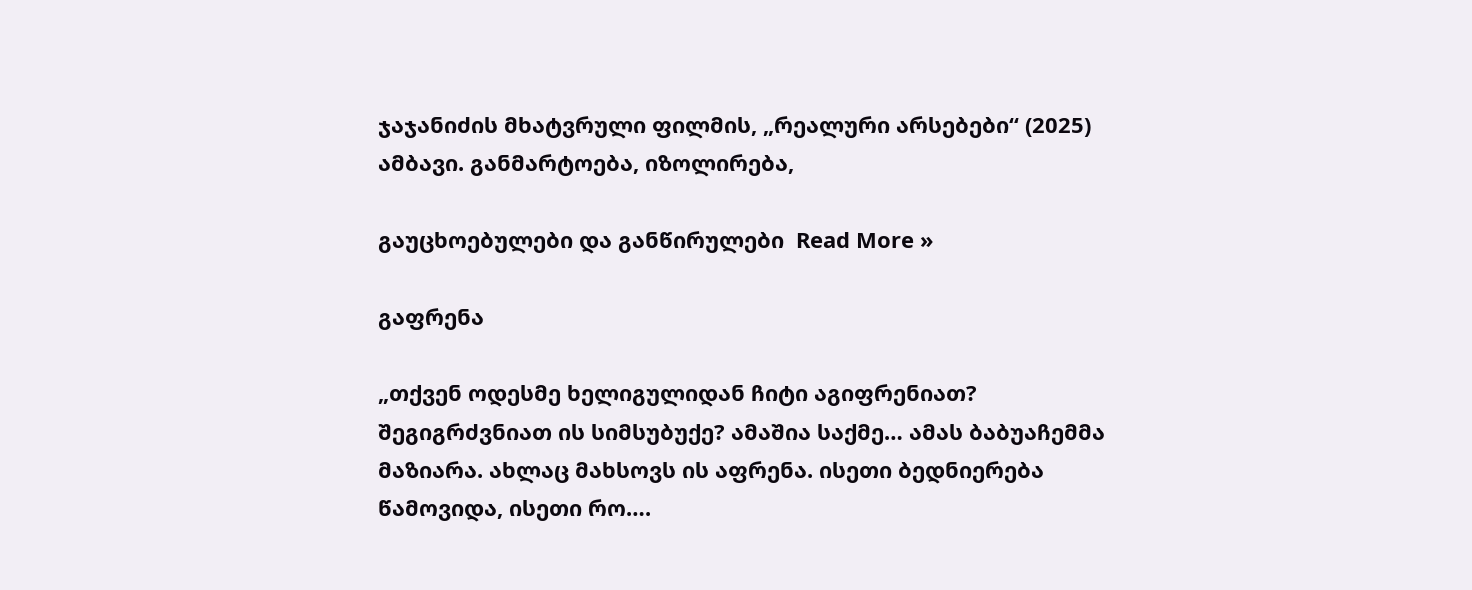ჯაჯანიძის მხატვრული ფილმის, „რეალური არსებები“ (2025) ამბავი. განმარტოება, იზოლირება,

გაუცხოებულები და განწირულები  Read More »

გაფრენა

„თქვენ ოდესმე ხელიგულიდან ჩიტი აგიფრენიათ? შეგიგრძვნიათ ის სიმსუბუქე? ამაშია საქმე… ამას ბაბუაჩემმა მაზიარა. ახლაც მახსოვს ის აფრენა. ისეთი ბედნიერება წამოვიდა, ისეთი რო….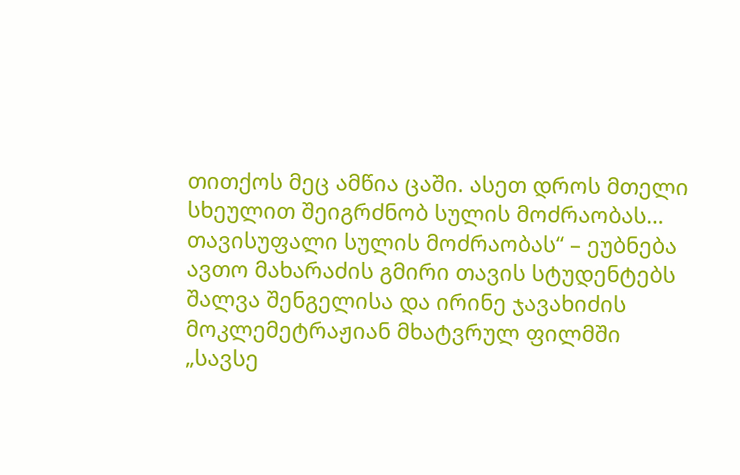თითქოს მეც ამწია ცაში. ასეთ დროს მთელი სხეულით შეიგრძნობ სულის მოძრაობას… თავისუფალი სულის მოძრაობას“ – ეუბნება ავთო მახარაძის გმირი თავის სტუდენტებს შალვა შენგელისა და ირინე ჯავახიძის მოკლემეტრაჟიან მხატვრულ ფილმში „სავსე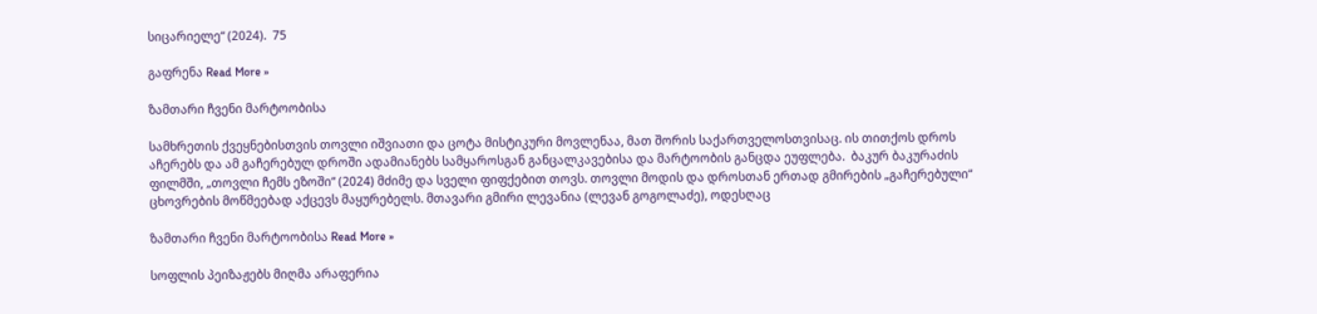სიცარიელე“ (2024).  75

გაფრენა Read More »

ზამთარი ჩვენი მარტოობისა

სამხრეთის ქვეყნებისთვის თოვლი იშვიათი და ცოტა მისტიკური მოვლენაა, მათ შორის საქართველოსთვისაც. ის თითქოს დროს აჩერებს და ამ გაჩერებულ დროში ადამიანებს სამყაროსგან განცალკავებისა და მარტოობის განცდა ეუფლება.  ბაკურ ბაკურაძის ფილმში, „თოვლი ჩემს ეზოში“ (2024) მძიმე და სველი ფიფქებით თოვს. თოვლი მოდის და დროსთან ერთად გმირების „გაჩერებული“ ცხოვრების მოწმეებად აქცევს მაყურებელს. მთავარი გმირი ლევანია (ლევან გოგოლაძე), ოდესღაც

ზამთარი ჩვენი მარტოობისა Read More »

სოფლის პეიზაჟებს მიღმა არაფერია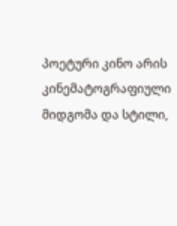პოეტური კინო არის კინემატოგრაფიული მიდგომა და სტილი,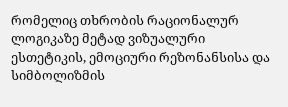რომელიც თხრობის რაციონალურ ლოგიკაზე მეტად ვიზუალური ესთეტიკის, ემოციური რეზონანსისა და სიმბოლიზმის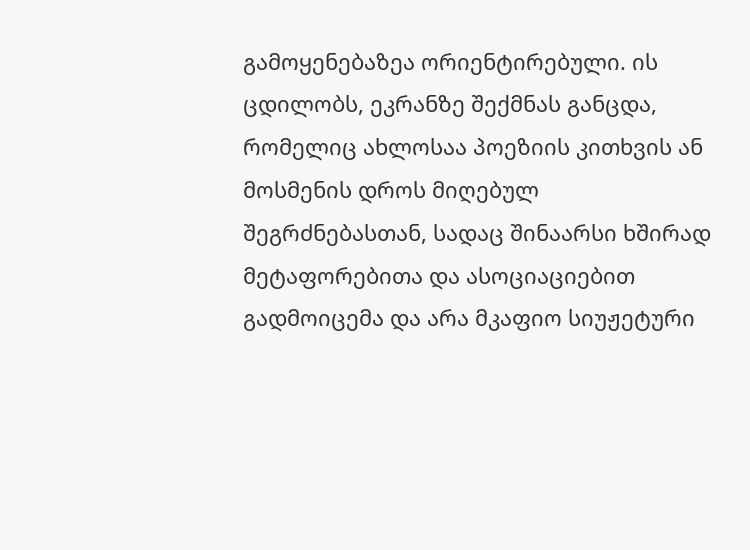გამოყენებაზეა ორიენტირებული. ის ცდილობს, ეკრანზე შექმნას განცდა, რომელიც ახლოსაა პოეზიის კითხვის ან მოსმენის დროს მიღებულ შეგრძნებასთან, სადაც შინაარსი ხშირად მეტაფორებითა და ასოციაციებით გადმოიცემა და არა მკაფიო სიუჟეტური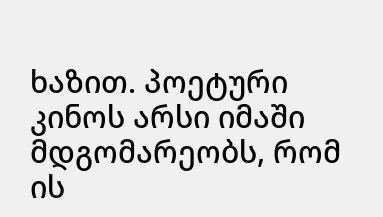ხაზით. პოეტური კინოს არსი იმაში მდგომარეობს, რომ ის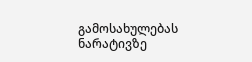გამოსახულებას ნარატივზე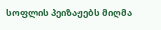სოფლის პეიზაჟებს მიღმა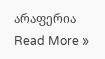არაფერია Read More »